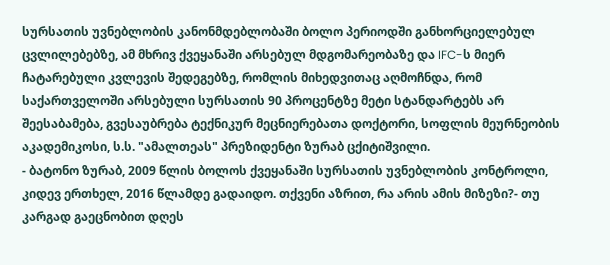სურსათის უვნებლობის კანონმდებლობაში ბოლო პერიოდში განხორციელებულ ცვლილებებზე, ამ მხრივ ქვეყანაში არსებულ მდგომარეობაზე და IFC-ს მიერ ჩატარებული კვლევის შედეგებზე, რომლის მიხედვითაც აღმოჩნდა, რომ საქართველოში არსებული სურსათის 90 პროცენტზე მეტი სტანდარტებს არ შეესაბამება, გვესაუბრება ტექნიკურ მეცნიერებათა დოქტორი, სოფლის მეურნეობის აკადემიკოსი, ს.ს. "ამალთეას" პრეზიდენტი ზურაბ ცქიტიშვილი.
- ბატონო ზურაბ, 2009 წლის ბოლოს ქვეყანაში სურსათის უვნებლობის კონტროლი, კიდევ ერთხელ, 2016 წლამდე გადაიდო. თქვენი აზრით, რა არის ამის მიზეზი?- თუ კარგად გაეცნობით დღეს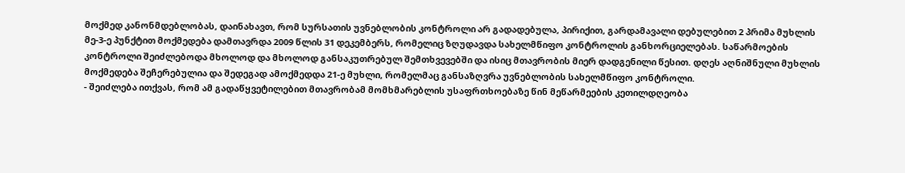მოქმედ კანონმდებლობას, დაინახავთ, რომ სურსათის უვნებლობის კონტროლი არ გადადებულა, პირიქით, გარდამავალი დებულებით 2 პრიმა მუხლის მე-3-ე პუნქტით მოქმედება დამთავრდა 2009 წლის 31 დეკემბერს, რომელიც ზღუდავდა სახელმწიფო კონტროლის განხორციელებას. საწარმოების კონტროლი შეიძლებოდა მხოლოდ და მხოლოდ განსაკუთრებულ შემთხვევებში და ისიც მთავრობის მიერ დადგენილი წესით. დღეს აღნიშნული მუხლის მოქმედება შეჩერებულია და შედეგად ამოქმედდა 21-ე მუხლი, რომელმაც განსაზღვრა უვნებლობის სახელმწიფო კონტროლი.
- შეიძლება ითქვას, რომ ამ გადაწყვეტილებით მთავრობამ მომხმარებლის უსაფრთხოებაზე წინ მეწარმეების კეთილდღეობა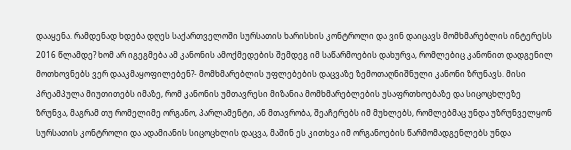დააყენა. რამდენად ხდება დღეს საქართველოში სურსათის ხარისხის კონტროლი და ვინ დაიცავს მომხმარებლის ინტერესს 2016 წლამდე? ხომ არ იგეგმება ამ კანონის ამოქმედების შემდეგ იმ საწარმოების დახურვა, რომლებიც კანონით დადგენილ მოთხოვნებს ვერ დააკმაყოფილებენ?- მომხმარებლის უფლებების დაცვაზე ზემოთაღნიშნული კანონი ზრუნავს. მისი პრეამპულა მიუთითებს იმაზე, რომ კანონის უმთავრესი მიზანია მომხმარებლების უსაფრთხოებაზე და სიცოცხლეზე ზრუნვა, მაგრამ თუ რომელიმე ორგანო, პარლამენტი, ან მთავრობა, შეაჩერებს იმ მუხლებს, რომლებმაც უნდა უზრუნველყონ სურსათის კონტროლი და ადამიანის სიცოცხლის დაცვა, მაშინ ეს კითხვა იმ ორგანოების წარმომადგენლებს უნდა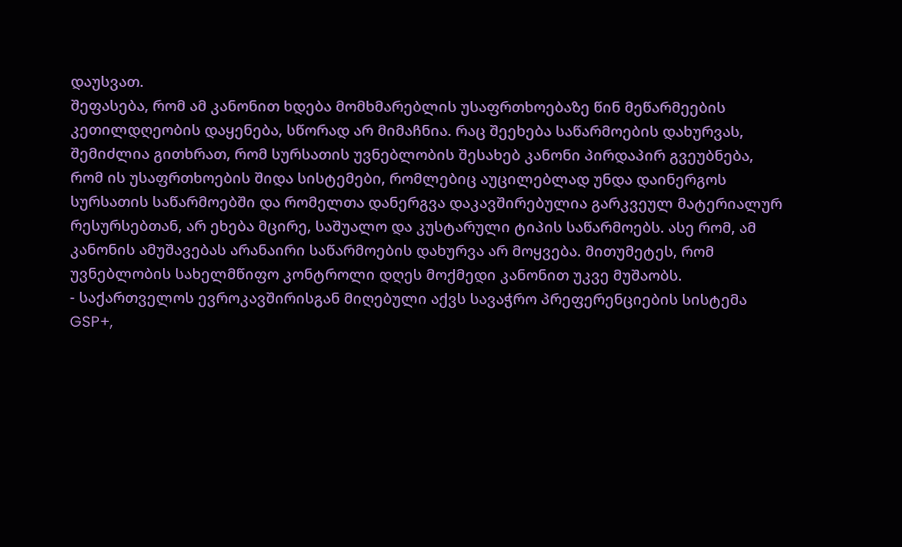დაუსვათ.
შეფასება, რომ ამ კანონით ხდება მომხმარებლის უსაფრთხოებაზე წინ მეწარმეების კეთილდღეობის დაყენება, სწორად არ მიმაჩნია. რაც შეეხება საწარმოების დახურვას, შემიძლია გითხრათ, რომ სურსათის უვნებლობის შესახებ კანონი პირდაპირ გვეუბნება, რომ ის უსაფრთხოების შიდა სისტემები, რომლებიც აუცილებლად უნდა დაინერგოს სურსათის საწარმოებში და რომელთა დანერგვა დაკავშირებულია გარკვეულ მატერიალურ რესურსებთან, არ ეხება მცირე, საშუალო და კუსტარული ტიპის საწარმოებს. ასე რომ, ამ კანონის ამუშავებას არანაირი საწარმოების დახურვა არ მოყვება. მითუმეტეს, რომ უვნებლობის სახელმწიფო კონტროლი დღეს მოქმედი კანონით უკვე მუშაობს.
- საქართველოს ევროკავშირისგან მიღებული აქვს სავაჭრო პრეფერენციების სისტემა GSP+,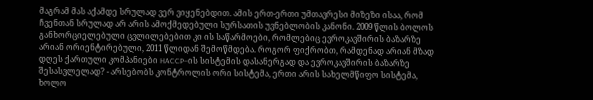მაგრამ მას აქამდე სრულად ვერ ვიყენებდით. ამის ერთ-ერთი უმთავრესი მიზეზი ისაა, რომ ჩვენთან სრულად არ არის ამოქმედებული სურსათის უვნებლობის კანონი. 2009 წლის ბოლოს განხორციელებული ცვლილებებით კი ის საწარმოები, რომლებიც ევროკავშირის ბაზარზე არიან ორიენტირებული, 2011 წლიდან შემოწმდება. როგორ ფიქრობთ, რამდენად არიან მზად დღეს ქართული კომპანიები HACCP–ის სისტემის დასანერგად და ევროკავშირის ბაზარზე შესასვლელად? - არსებობს კონტროლის ორი სისტემა, ერთი არის სახელმწიფო სისტემა, ხოლო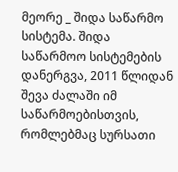მეორე _ შიდა საწარმო სისტემა. შიდა საწარმოო სისტემების დანერგვა, 2011 წლიდან შევა ძალაში იმ საწარმოებისთვის, რომლებმაც სურსათი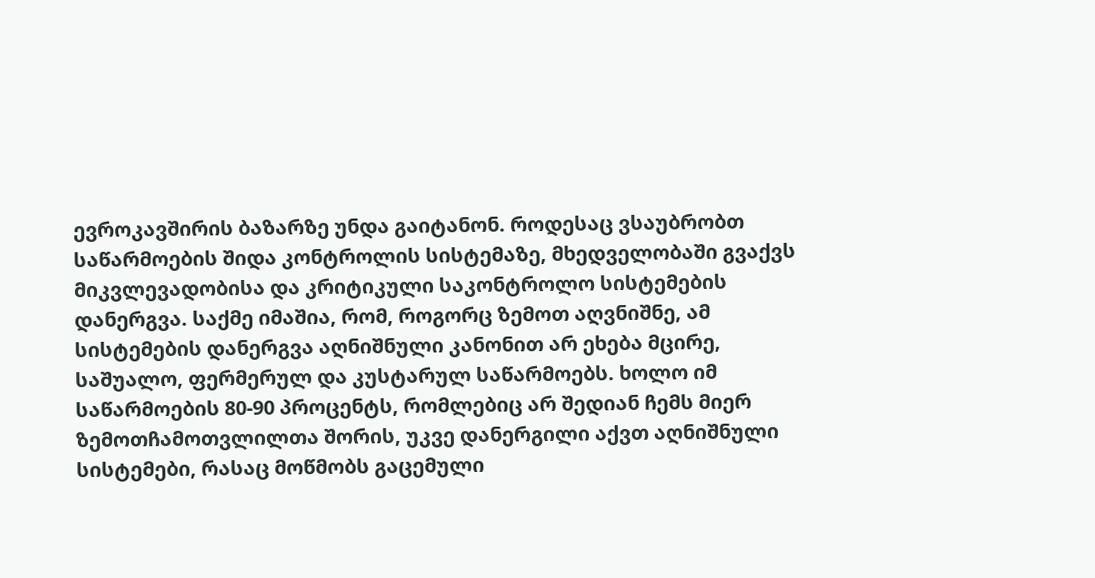ევროკავშირის ბაზარზე უნდა გაიტანონ. როდესაც ვსაუბრობთ საწარმოების შიდა კონტროლის სისტემაზე, მხედველობაში გვაქვს მიკვლევადობისა და კრიტიკული საკონტროლო სისტემების დანერგვა. საქმე იმაშია, რომ, როგორც ზემოთ აღვნიშნე, ამ სისტემების დანერგვა აღნიშნული კანონით არ ეხება მცირე, საშუალო, ფერმერულ და კუსტარულ საწარმოებს. ხოლო იმ საწარმოების 80-90 პროცენტს, რომლებიც არ შედიან ჩემს მიერ ზემოთჩამოთვლილთა შორის, უკვე დანერგილი აქვთ აღნიშნული სისტემები, რასაც მოწმობს გაცემული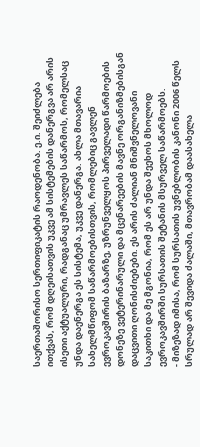საერთაშორისო სერთიფიკატის რაოდენობა. ე.ი. შეიძლება ითქვას, რომ დღეისათვის უკვე ამ სისტემების დანერგვა არ არის ისეთი აქტუალური, რადგანაც უმრავლეს საწარმოს, რომელსაც უნდა დაენერგა ეს სისტემა, უკვე დანერგა. ახლა მთავარია სახელმწიფომ საწარმოებისთვის, რომლებიც გავლენ ევროკავშირის ბაზარზე, უზრუნველყოს პირველადი წარმოების დონეზე ვეტერინარული და მცენარეების მავნე ორგანიზმებისგან დაცვითი ღონისძიებები. ეს არის ძალიან მნიშვნელოვანი საკითხი და მე მგონია, რომ ეს არ უნდა შეეხოს მხოლოდ ევროკავშირში სურსათის შეტანის მსურველ საწარმოებს.
- მიზეზად იმისა, რომ სურსათის უვნებლობის კანონი 2006 წელს სრულად არ შევიდა ძალაში, მთავრობამ დაასახელა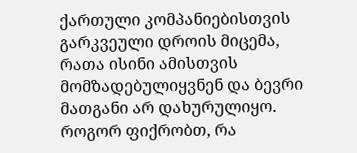ქართული კომპანიებისთვის გარკვეული დროის მიცემა, რათა ისინი ამისთვის მომზადებულიყვნენ და ბევრი მათგანი არ დახურულიყო. როგორ ფიქრობთ, რა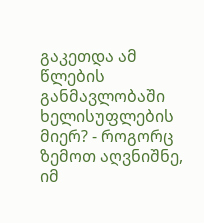გაკეთდა ამ წლების განმავლობაში ხელისუფლების მიერ? - როგორც ზემოთ აღვნიშნე, იმ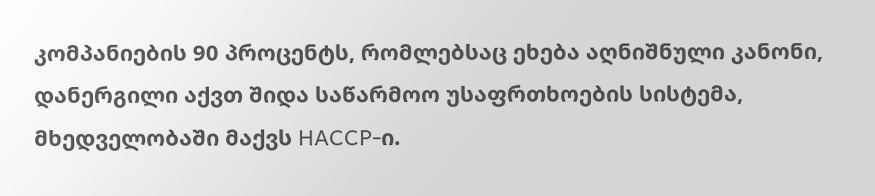კომპანიების 90 პროცენტს, რომლებსაც ეხება აღნიშნული კანონი, დანერგილი აქვთ შიდა საწარმოო უსაფრთხოების სისტემა, მხედველობაში მაქვს HACCP-ი.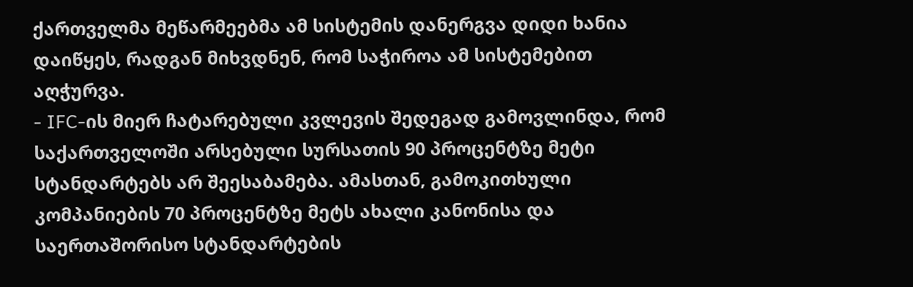ქართველმა მეწარმეებმა ამ სისტემის დანერგვა დიდი ხანია დაიწყეს, რადგან მიხვდნენ, რომ საჭიროა ამ სისტემებით აღჭურვა.
- IFC-ის მიერ ჩატარებული კვლევის შედეგად გამოვლინდა, რომ საქართველოში არსებული სურსათის 90 პროცენტზე მეტი სტანდარტებს არ შეესაბამება. ამასთან, გამოკითხული კომპანიების 70 პროცენტზე მეტს ახალი კანონისა და საერთაშორისო სტანდარტების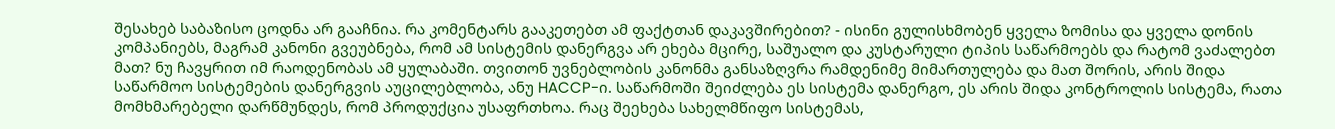შესახებ საბაზისო ცოდნა არ გააჩნია. რა კომენტარს გააკეთებთ ამ ფაქტთან დაკავშირებით? - ისინი გულისხმობენ ყველა ზომისა და ყველა დონის კომპანიებს, მაგრამ კანონი გვეუბნება, რომ ამ სისტემის დანერგვა არ ეხება მცირე, საშუალო და კუსტარული ტიპის საწარმოებს და რატომ ვაძალებთ მათ? ნუ ჩავყრით იმ რაოდენობას ამ ყულაბაში. თვითონ უვნებლობის კანონმა განსაზღვრა რამდენიმე მიმართულება და მათ შორის, არის შიდა საწარმოო სისტემების დანერგვის აუცილებლობა, ანუ HACCP-ი. საწარმოში შეიძლება ეს სისტემა დანერგო, ეს არის შიდა კონტროლის სისტემა, რათა მომხმარებელი დარწმუნდეს, რომ პროდუქცია უსაფრთხოა. რაც შეეხება სახელმწიფო სისტემას,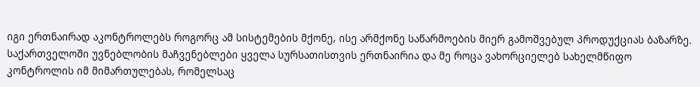იგი ერთნაირად აკონტროლებს როგორც ამ სისტემების მქონე, ისე არმქონე საწარმოების მიერ გამოშვებულ პროდუქციას ბაზარზე. საქართველოში უვნებლობის მაჩვენებლები ყველა სურსათისთვის ერთნაირია და მე როცა ვახორციელებ სახელმწიფო კონტროლის იმ მიმართულებას, რომელსაც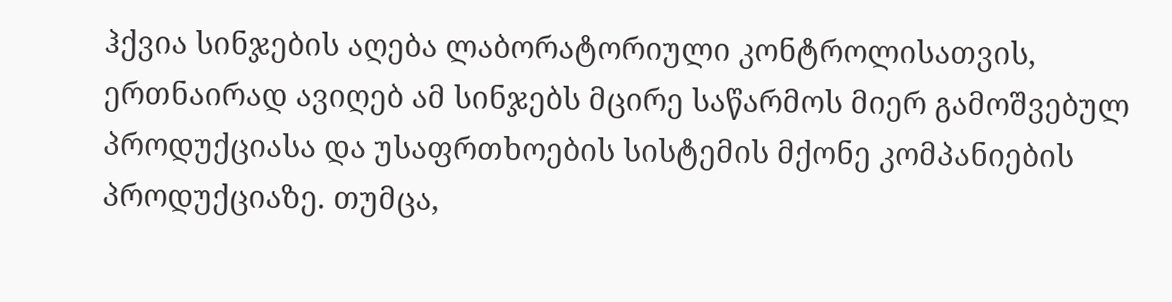ჰქვია სინჯების აღება ლაბორატორიული კონტროლისათვის, ერთნაირად ავიღებ ამ სინჯებს მცირე საწარმოს მიერ გამოშვებულ პროდუქციასა და უსაფრთხოების სისტემის მქონე კომპანიების პროდუქციაზე. თუმცა,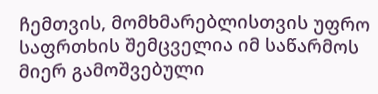ჩემთვის, მომხმარებლისთვის უფრო საფრთხის შემცველია იმ საწარმოს მიერ გამოშვებული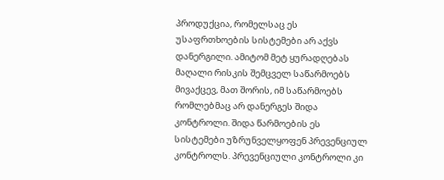პროდუქცია, რომელსაც ეს უსაფრთხოების სისტემები არ აქვს დანერგილი. ამიტომ მეტ ყურადღებას მაღალი რისკის შემცველ საწარმოებს მივაქცევ, მათ შორის, იმ საწარმოებს რომლებმაც არ დანერგეს შიდა კონტროლი. შიდა წარმოების ეს სისტემები უზრუნველყოფენ პრევენციულ კონტროლს. პრევენციული კონტროლი კი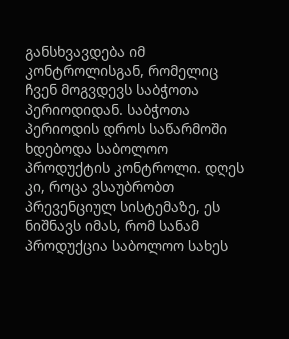განსხვავდება იმ კონტროლისგან, რომელიც ჩვენ მოგვდევს საბჭოთა პერიოდიდან. საბჭოთა პერიოდის დროს საწარმოში ხდებოდა საბოლოო პროდუქტის კონტროლი. დღეს კი, როცა ვსაუბრობთ პრევენციულ სისტემაზე, ეს ნიშნავს იმას, რომ სანამ პროდუქცია საბოლოო სახეს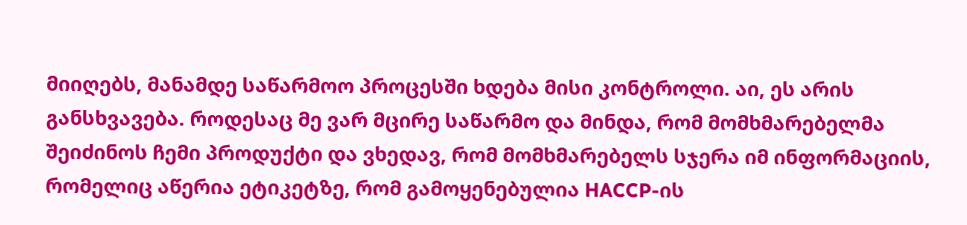მიიღებს, მანამდე საწარმოო პროცესში ხდება მისი კონტროლი. აი, ეს არის განსხვავება. როდესაც მე ვარ მცირე საწარმო და მინდა, რომ მომხმარებელმა შეიძინოს ჩემი პროდუქტი და ვხედავ, რომ მომხმარებელს სჯერა იმ ინფორმაციის, რომელიც აწერია ეტიკეტზე, რომ გამოყენებულია HACCP-ის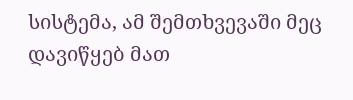სისტემა, ამ შემთხვევაში მეც დავიწყებ მათ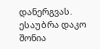დანერგვას.
ესაუბრა დაკო შონია